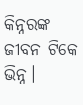କିନ୍ନରଙ୍କ ଜୀବନ ଟିକେ ଭିନ୍ନ।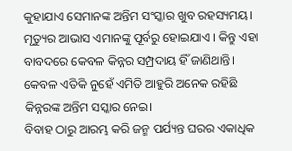କୁହାଯାଏ ସେମାନଙ୍କ ଅନ୍ତିମ ସଂସ୍କାର ଖୁବ ରହସ୍ୟମୟ। ମୃତ୍ୟୁର ଆଭାସ ଏମାନଙ୍କୁ ପୂର୍ବରୁ ହୋଇଯାଏ । କିନ୍ତୁ ଏହା ବାବଦରେ କେବଳ କିନ୍ନର ସମ୍ପ୍ରଦାୟ ହିଁ ଜାଣିଥାନ୍ତି। କେବଳ ଏତିକି ନୁହେଁ ଏମିତି ଆହୁରି ଅନେକ ରହିଛି କିନ୍ନରଙ୍କ ଅନ୍ତିମ ସସ୍କାର ନେଇ।
ବିବାହ ଠାରୁ ଆରମ୍ଭ କରି ଜନ୍ମ ପର୍ଯ୍ୟନ୍ତ ଘରର ଏକାଧିକ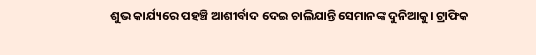ଶୁଭ କାର୍ଯ୍ୟରେ ପହଞ୍ଚି ଆଶୀର୍ବାଦ ଦେଇ ଚାଲିଯାନ୍ତି ସେମାନଙ୍କ ଦୁନିଆକୁ। ଟ୍ରାଫିକ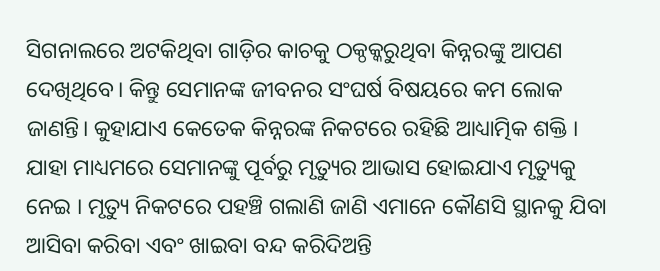ସିଗନାଲରେ ଅଟକିଥିବା ଗାଡ଼ିର କାଚକୁ ଠକ୍ଠକ୍କରୁଥିବା କିନ୍ନରଙ୍କୁ ଆପଣ ଦେଖିଥିବେ। କିନ୍ତୁ ସେମାନଙ୍କ ଜୀବନର ସଂଘର୍ଷ ବିଷୟରେ କମ ଲୋକ ଜାଣନ୍ତି। କୁହାଯାଏ କେତେକ କିନ୍ନରଙ୍କ ନିକଟରେ ରହିଛି ଆଧ୍ୟାତ୍ମିକ ଶକ୍ତି । ଯାହା ମାଧ୍ୟମରେ ସେମାନଙ୍କୁ ପୂର୍ବରୁ ମୃତ୍ୟୁର ଆଭାସ ହୋଇଯାଏ ମୃତ୍ୟୁକୁ ନେଇ । ମୃତ୍ୟୁ ନିକଟରେ ପହଞ୍ଚି ଗଲାଣି ଜାଣି ଏମାନେ କୌଣସି ସ୍ଥାନକୁ ଯିବା ଆସିବା କରିବା ଏବଂ ଖାଇବା ବନ୍ଦ କରିଦିଅନ୍ତି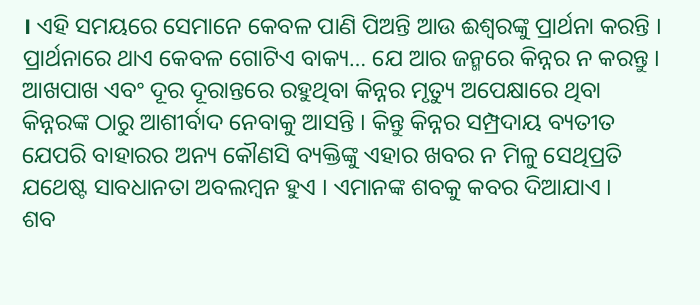। ଏହି ସମୟରେ ସେମାନେ କେବଳ ପାଣି ପିଅନ୍ତି ଆଉ ଈଶ୍ୱରଙ୍କୁ ପ୍ରାର୍ଥନା କରନ୍ତି । ପ୍ରାର୍ଥନାରେ ଥାଏ କେବଳ ଗୋଟିଏ ବାକ୍ୟ… ଯେ ଆର ଜନ୍ମରେ କିନ୍ନର ନ କରନ୍ତୁ । ଆଖପାଖ ଏବଂ ଦୂର ଦୂରାନ୍ତରେ ରହୁଥିବା କିନ୍ନର ମୃତ୍ୟୁ ଅପେକ୍ଷାରେ ଥିବା କିନ୍ନରଙ୍କ ଠାରୁ ଆଶୀର୍ବାଦ ନେବାକୁ ଆସନ୍ତି । କିନ୍ତୁ କିନ୍ନର ସମ୍ପ୍ରଦାୟ ବ୍ୟତୀତ ଯେପରି ବାହାରର ଅନ୍ୟ କୌଣସି ବ୍ୟକ୍ତିଙ୍କୁ ଏହାର ଖବର ନ ମିଳୁ ସେଥିପ୍ରତି ଯଥେଷ୍ଟ ସାବଧାନତା ଅବଲମ୍ବନ ହୁଏ । ଏମାନଙ୍କ ଶବକୁ କବର ଦିଆଯାଏ ।
ଶବ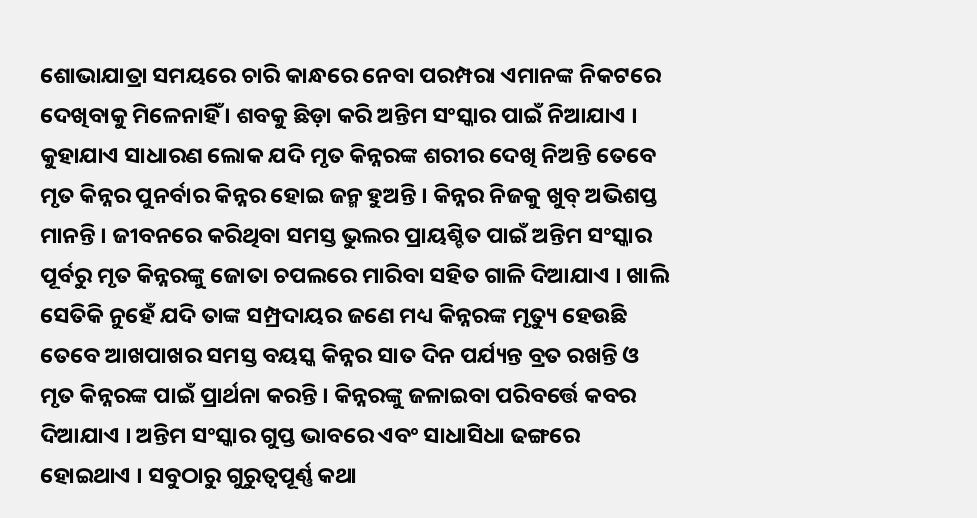ଶୋଭାଯାତ୍ରା ସମୟରେ ଚାରି କାନ୍ଧରେ ନେବା ପରମ୍ପରା ଏମାନଙ୍କ ନିକଟରେ ଦେଖିବାକୁ ମିଳେନାହିଁ । ଶବକୁ ଛିଡ଼ା କରି ଅନ୍ତିମ ସଂସ୍କାର ପାଇଁ ନିଆଯାଏ । କୁହାଯାଏ ସାଧାରଣ ଲୋକ ଯଦି ମୃତ କିନ୍ନରଙ୍କ ଶରୀର ଦେଖି ନିଅନ୍ତି ତେବେ ମୃତ କିନ୍ନର ପୁନର୍ବାର କିନ୍ନର ହୋଇ ଜନ୍ମ ହୁଅନ୍ତି । କିନ୍ନର ନିଜକୁ ଖୁବ୍ ଅଭିଶପ୍ତ ମାନନ୍ତି । ଜୀବନରେ କରିଥିବା ସମସ୍ତ ଭୁଲର ପ୍ରାୟଶ୍ଚିତ ପାଇଁ ଅନ୍ତିମ ସଂସ୍କାର ପୂର୍ବରୁ ମୃତ କିନ୍ନରଙ୍କୁ ଜୋତା ଚପଲରେ ମାରିବା ସହିତ ଗାଳି ଦିଆଯାଏ । ଖାଲି ସେତିକି ନୁହେଁ ଯଦି ତାଙ୍କ ସମ୍ପ୍ରଦାୟର ଜଣେ ମଧ୍ୟ କିନ୍ନରଙ୍କ ମୃତ୍ୟୁ ହେଉଛି ତେବେ ଆଖପାଖର ସମସ୍ତ ବୟସ୍କ କିନ୍ନର ସାତ ଦିନ ପର୍ଯ୍ୟନ୍ତ ବ୍ରତ ରଖନ୍ତି ଓ ମୃତ କିନ୍ନରଙ୍କ ପାଇଁ ପ୍ରାର୍ଥନା କରନ୍ତି । କିନ୍ନରଙ୍କୁ ଜଳାଇବା ପରିବର୍ତ୍ତେ କବର ଦିଆଯାଏ । ଅନ୍ତିମ ସଂସ୍କାର ଗୁପ୍ତ ଭାବରେ ଏବଂ ସାଧାସିଧା ଢଙ୍ଗରେ ହୋଇଥାଏ । ସବୁଠାରୁ ଗୁରୁତ୍ୱପୂର୍ଣ୍ଣ କଥା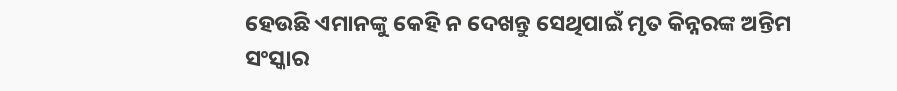ହେଉଛି ଏମାନଙ୍କୁ କେହି ନ ଦେଖନ୍ତୁ ସେଥିପାଇଁ ମୃତ କିନ୍ନରଙ୍କ ଅନ୍ତିମ ସଂସ୍କାର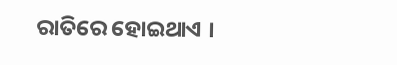ରାତିରେ ହୋଇଥାଏ ।